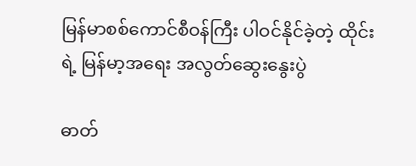မြန်မာစစ်ကောင်စီဝန်ကြီး ပါဝင်နိုင်ခဲ့တဲ့ ထိုင်းရဲ့ မြန်မာ့အရေး အလွတ်ဆွေးနွေးပွဲ

ဓာတ်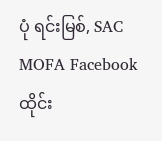ပုံ ရင်းမြစ်, SAC MOFA Facebook
ထိုင်း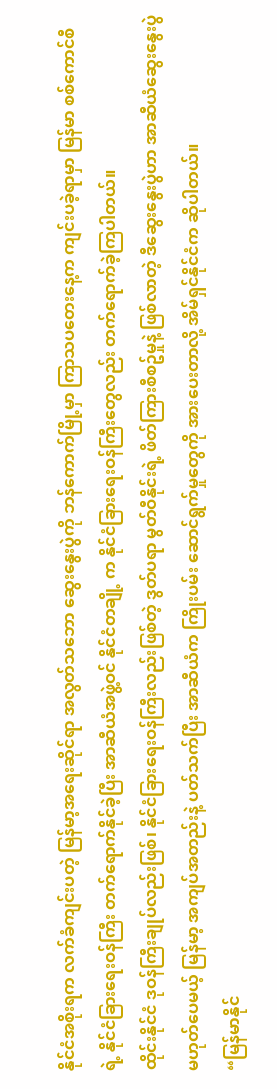နိုင်ငံအစိုးရက လက်ခံကျင်းပတဲ့ မြန်မာ့အရေးဆိုင်ရာ အလွတ်သဘော ဆွေးနွေးပွဲကို ဘန်ကောက်မြို့မှာ ကြာသပတေးနေ့က ကျင်းပခဲ့ရာမှာ မြန်မာ စစ်ကောင်စီရဲ့ နိုင်ငံခြားရေးဝန်ကြီး တက်ရောက်နိုင်ခဲ့ပြီး အာဆီယံအဖွဲ့ဝင် နိုင်ငံတချို့ က နိုင်ငံခြားရေးဝန်ကြီးတွေလည်း တက်ရောက်ခဲ့ကြပါတယ်။
ထိုင်းနိုင်ငံ ဒုဝန်ကြီးချုပ်လည်းဖြစ်၊ နိုင်ငံခြားရေးဝန်ကြီးလည်းဖြစ်တဲ့ ဒွတ်ပရာ မွတ်ဝီနိုင်းရဲ့ ဖိတ်ကြားစီစဥ်မှုနဲ့ ဖြစ်လာတဲ့ ဒီဆွေးနွေးပွဲဟာ အာဆီယံဆွေးနွေးပွဲ မဟုတ်ပေမယ့် မြန်မာ့ အကျပ်အတည်းနဲ့ ပတ်သက်ပြီး အာဆီယံက ကြိုးပမ်း ဆောင်ရွက်မှုတွေကို အားပေးတာလို့ အိမ်ရှင်နိုင်ငံက ဆိုပါတယ်။
“မြန်မာနိုင်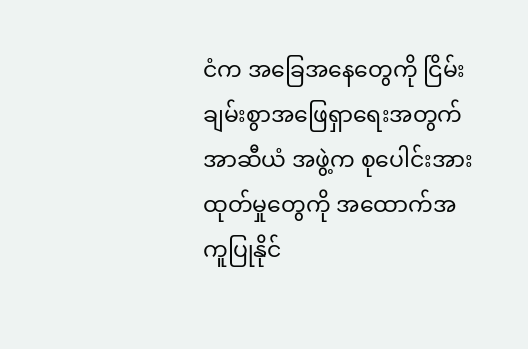ငံက အခြေအနေတွေကို ငြိမ်းချမ်းစွာအဖြေရှာရေးအတွက် အာဆီယံ အဖွဲ့က စုပေါင်းအားထုတ်မှုတွေကို အထောက်အကူပြုနိုင်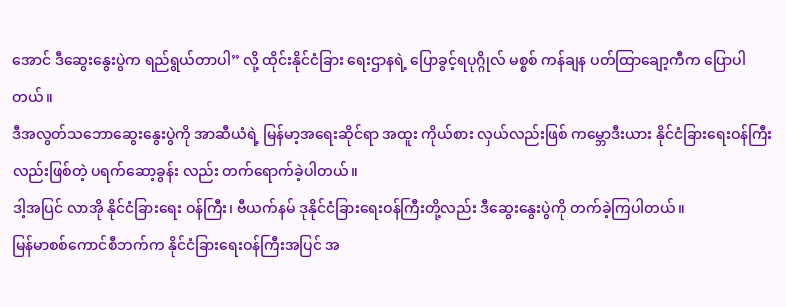အောင် ဒီဆွေးနွေးပွဲက ရည်ရွယ်တာပါ” လို့ ထိုင်းနိုင်ငံခြား ရေးဌာနရဲ့ ပြောခွင့်ရပုဂ္ဂိုလ် မစ္စစ် ကန်ချန ပတ်ထြာချော့ကီက ပြောပါတယ်။
ဒီအလွတ်သဘောဆွေးနွေးပွဲကို အာဆီယံရဲ့ မြန်မာ့အရေးဆိုင်ရာ အထူး ကိုယ်စား လှယ်လည်းဖြစ် ကမ္ဘောဒီးယား နိုင်ငံခြားရေးဝန်ကြီးလည်းဖြစ်တဲ့ ပရက်ဆော့ခွန်း လည်း တက်ရောက်ခဲ့ပါတယ်။
ဒါ့အပြင် လာအို နိုင်ငံခြားရေး ဝန်ကြီး၊ ဗီယက်နမ် ဒုနိုင်ငံခြားရေးဝန်ကြီးတို့လည်း ဒီဆွေးနွေးပွဲကို တက်ခဲ့ကြပါတယ်။
မြန်မာစစ်ကောင်စီဘက်က နိုင်ငံခြားရေးဝန်ကြီးအပြင် အ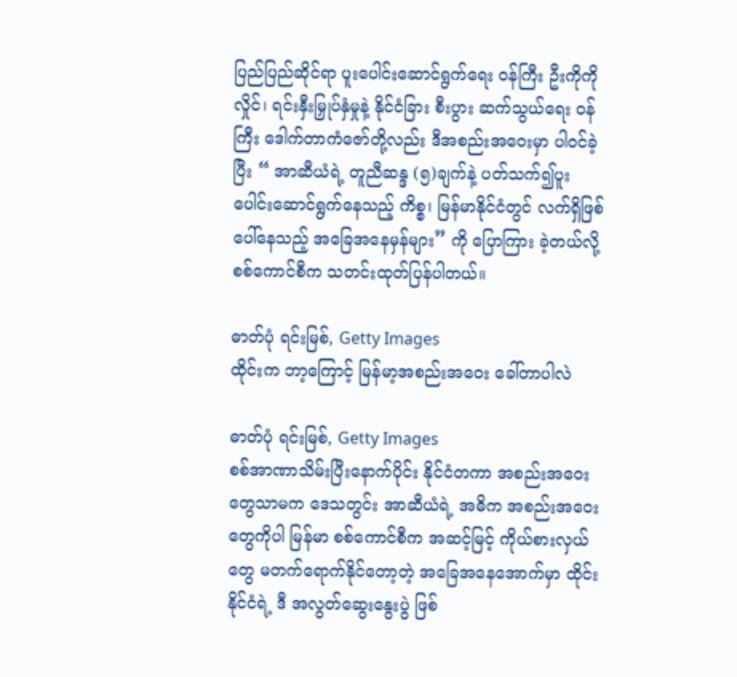ပြည်ပြည်ဆိုင်ရာ ပူးပေါင်းဆောင်ရွက်ရေး ဝန်ကြီး ဦးကိုကိုလှိုင်၊ ရင်းနှီးမြှုပ်နှံမှုနဲ့ နိုင်ငံခြား စီးပွား ဆက်သွယ်ရေး ဝန်ကြီး ဒေါက်တာကံဇော်တို့လည်း ဒီအစည်းအဝေးမှာ ပါဝင်ခဲ့ပြီး “ အာဆီယံရဲ့ တူညီဆန္ဒ (၅)ချက်နဲ့ ပတ်သက်၍ပူးပေါင်းဆောင်ရွက်နေသည့် ကိစ္စ၊ မြန်မာနိုင်ငံတွင် လက်ရှိဖြစ်ပေါ်နေသည့် အခြေအနေမှန်များ” ကို ပြောကြား ခဲ့တယ်လို့ စစ်ကောင်စီက သတင်းထုတ်ပြန်ပါတယ်။

ဓာတ်ပုံ ရင်းမြစ်, Getty Images
ထိုင်းက ဘာ့ကြောင့် မြန်မာ့အစည်းအဝေး ခေါ်တာပါလဲ

ဓာတ်ပုံ ရင်းမြစ်, Getty Images
စစ်အာဏာသိမ်းပြီးနောက်ပိုင်း နိုင်ငံတကာ အစည်းအဝေးတွေသာမက ဒေသတွင်း အာဆီယံရဲ့ အဓိက အစည်းအဝေးတွေကိုပါ မြန်မာ စစ်ကောင်စီက အဆင့်မြင့် ကိုယ်စားလှယ်တွေ မတက်ရောက်နိုင်တော့တဲ့ အခြေအနေအောက်မှာ ထိုင်းနိုင်ငံရဲ့ ဒီ အလွတ်ဆွေးနွေးပွဲ ဖြစ်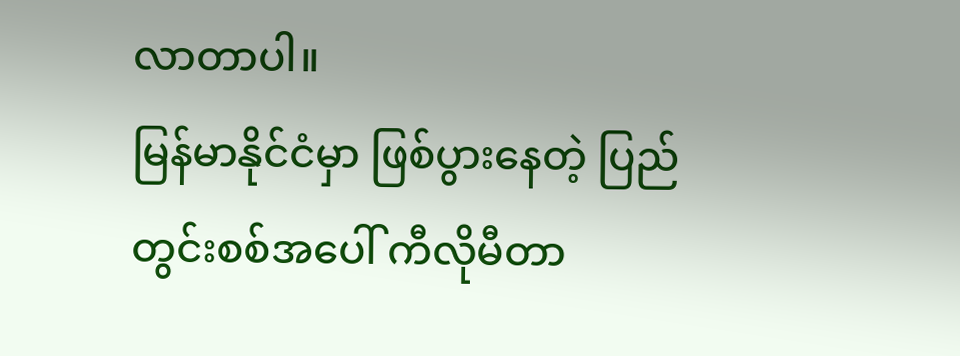လာတာပါ။
မြန်မာနိုင်ငံမှာ ဖြစ်ပွားနေတဲ့ ပြည်တွင်းစစ်အပေါ် ကီလိုမီတာ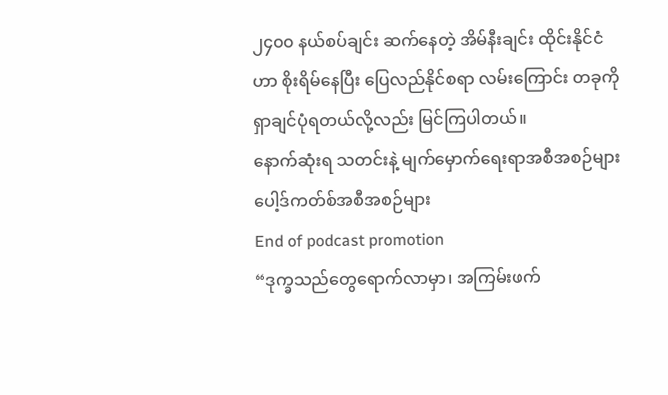၂၄၀၀ နယ်စပ်ချင်း ဆက်နေတဲ့ အိမ်နီးချင်း ထိုင်းနိုင်ငံဟာ စိုးရိမ်နေပြီး ပြေလည်နိုင်စရာ လမ်းကြောင်း တခုကို ရှာချင်ပုံရတယ်လို့လည်း မြင်ကြပါတယ်။
နောက်ဆုံးရ သတင်းနဲ့ မျက်မှောက်ရေးရာအစီအစဉ်များ
ပေါ့ဒ်ကတ်စ်အစီအစဉ်များ
End of podcast promotion
“ဒုက္ခသည်တွေရောက်လာမှာ၊ အကြမ်းဖက်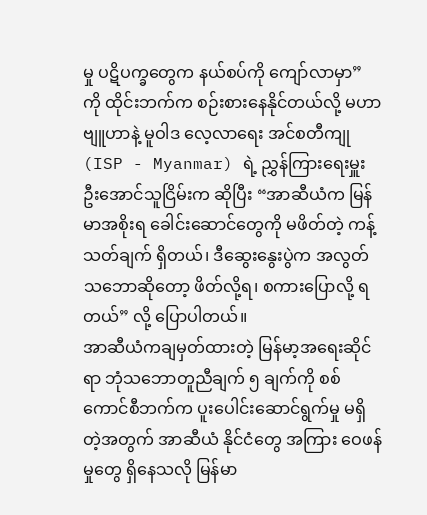မှု ပဋိပက္ခတွေက နယ်စပ်ကို ကျော်လာမှာ” ကို ထိုင်းဘက်က စဉ်းစားနေနိုင်တယ်လို့ မဟာဗျူဟာနဲ့ မူဝါဒ လေ့လာရေး အင်စတီကျု (ISP - Myanmar) ရဲ့ ညွှန်ကြားရေးမှူး ဦးအောင်သူငြိမ်းက ဆိုပြီး “အာဆီယံက မြန်မာအစိုးရ ခေါင်းဆောင်တွေကို မဖိတ်တဲ့ ကန့်သတ်ချက် ရှိတယ်၊ ဒီဆွေးနွေးပွဲက အလွတ်သဘောဆိုတော့ ဖိတ်လို့ရ၊ စကားပြောလို့ ရတယ်” လို့ ပြောပါတယ်။
အာဆီယံကချမှတ်ထားတဲ့ မြန်မာ့အရေးဆိုင်ရာ ဘုံသဘောတူညီချက် ၅ ချက်ကို စစ်ကောင်စီဘက်က ပူးပေါင်းဆောင်ရွက်မှု မရှိတဲ့အတွက် အာဆီယံ နိုင်ငံတွေ အကြား ဝေဖန်မှုတွေ ရှိနေသလို မြန်မာ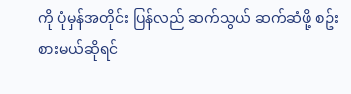ကို ပုံမှန်အတိုင်း ပြန်လည် ဆက်သွယ် ဆက်ဆံဖို့ စဥ်းစားမယ်ဆိုရင်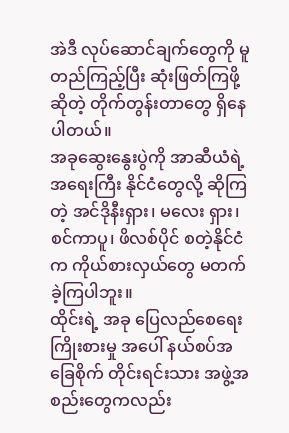အဲဒီ လုပ်ဆောင်ချက်တွေကို မူတည်ကြည့်ပြီး ဆုံးဖြတ်ကြဖို့ ဆိုတဲ့ တိုက်တွန်းတာတွေ ရှိနေပါတယ်။
အခုဆွေးနွေးပွဲကို အာဆီယံရဲ့ အရေးကြီး နိုင်ငံတွေလို့ ဆိုကြတဲ့ အင်ဒိုနီးရှား၊ မလေး ရှား၊ စင်ကာပူ၊ ဖိလစ်ပိုင် စတဲ့နိုင်ငံက ကိုယ်စားလှယ်တွေ မတက်ခဲ့ကြပါဘူး။
ထိုင်းရဲ့ အခု ပြေလည်စေရေး ကြိုးစားမှု အပေါ် နယ်စပ်အခြေစိုက် တိုင်းရင်းသား အဖွဲ့အစည်းတွေကလည်း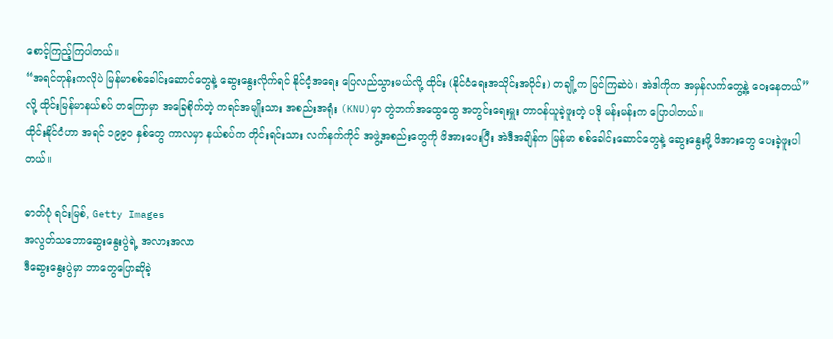စောင့်ကြည့်ကြပါတယ်။
“အရင်တုန်းကလိုပဲ မြန်မာစစ်ခေါင်းဆောင်တွေနဲ့ ဆွေးနွေးလိုက်ရင် နိုင်ငံ့အရေး ပြေလည်သွားမယ်လို့ ထိုင်း (နိုင်ငံရေးအသိုင်းအဝိုင်း) တချို့က မြင်ကြဆဲပဲ၊ အဲဒါကိုက အမှန်လက်တွေ့နဲ့ ဝေးနေတယ်” လို့ ထိုင်းမြန်မာနယ်စပ် တကြောမှာ အခြေစိုက်တဲ့ ကရင်အမျိုးသား အစည်းအရုံး (KNU)မှာ တွဲဘက်အထွေထွေ အတွင်းရေးမှူး တာဝန်ယူခဲ့ဖူးတဲ့ ပဒို မန်းမန်းက ပြောပါတယ်။
ထိုင်းနိုင်ငံဟာ အရင် ၁၉၉၀ နှစ်တွေ ကာလမှာ နယ်စပ်က တိုင်းရင်းသား လက်နက်ကိုင် အဖွဲ့အစည်းတွေကို ဖိအားပေးပြီး အဲဒီအချိန်က မြန်မာ စစ်ခေါင်းဆောင်တွေနဲ့ ဆွေးနွေးဖို့ ဖိအားတွေ ပေးခဲ့ဖူးပါတယ်။

ဓာတ်ပုံ ရင်းမြစ်, Getty Images
အလွတ်သဘောဆွေးနွေးပွဲရဲ့ အလားအလာ
ဒီဆွေးနွေးပွဲမှာ ဘာတွေပြောဆိုခဲ့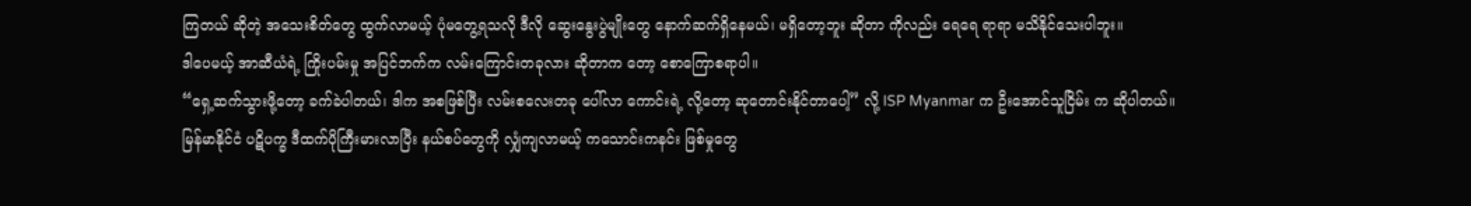ကြတယ် ဆိုတဲ့ အသေးစိတ်တွေ ထွက်လာမယ့် ပုံမတွေ့ရသလို ဒီလို ဆွေးနွေးပွဲမျိုးတွေ နောက်ဆက်ရှိနေမယ်၊ မရှိတော့ဘူး ဆိုတာ ကိုလည်း ရေရေ ရာရာ မသိနိုင်သေးပါဘူး။
ဒါပေမယ့် အာဆီယံရဲ့ ကြိုးပမ်းမှု အပြင်ဘက်က လမ်းကြောင်းတခုလား ဆိုတာက တော့ စောကြောစရာပါ။
“ရှေ့ဆက်သွားဖို့တော့ ခက်ခဲပါတယ်၊ ဒါက အစဖြစ်ပြီး လမ်းစလေးတခု ပေါ်လာ ကောင်းရဲ့ လို့တော့ ဆုတောင်းနိုင်တာပေါ့” လို့ ISP Myanmar က ဦးအောင်သူငြိမ်း က ဆိုပါတယ်။
မြန်မာနိုင်ငံ ပဋိပက္ခ ဒီထက်ပိုကြီးမားလာပြီး နယ်စပ်တွေကို လျှံကျလာမယ့် ကသောင်းကနင်း ဖြစ်မှုတွေ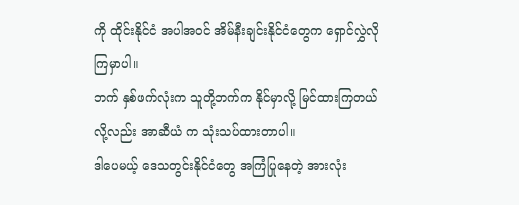ကို ထိုင်းနိုင်ငံ အပါအဝင် အိမ်နီးချင်းနိုင်ငံတွေက ရှောင်လွှဲလိုကြမှာပါ။
ဘက် နှစ်ဖက်လုံးက သူတို့ဘက်က နိုင်မှာလို့ မြင်ထားကြတယ်လို့လည်း အာဆီယံ က သုံးသပ်ထားတာပါ။
ဒါပေမယ့် ဒေသတွင်းနိုင်ငံတွေ အကြံပြုနေတဲ့ အားလုံး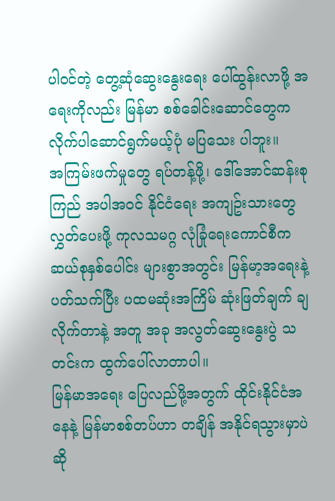ပါဝင်တဲ့ တွေ့ဆုံဆွေးနွေးရေး ပေါ်ထွန်းလာဖို့ အရေးကိုလည်း မြန်မာ စစ်ခေါင်းဆောင်တွေက လိုက်ပါဆောင်ရွက်မယ့်ပုံ မပြသေး ပါဘူး။
အကြမ်းဖက်မှုတွေ ရပ်တန့်ဖို့၊ ဒေါ်အောင်ဆန်းစုကြည် အပါအဝင် နိုင်ငံရေး အကျဥ်းသားတွေ လွှတ်ပေးဖို့ ကုလသမဂ္ဂ လုံခြုံရေးကောင်စီက ဆယ်စုနှစ်ပေါင်း များစွာအတွင်း မြန်မာ့အရေးနဲ့ ပတ်သက်ပြီး ပထမဆုံးအကြိမ် ဆုံးဖြတ်ချက် ချလိုက်တာနဲ့ အတူ အခု အလွတ်ဆွေးနွေးပွဲ သတင်းက ထွက်ပေါ်လာတာပါ။
မြန်မာအရေး ပြေလည်ဖို့အတွက် ထိုင်းနိုင်ငံအနေနဲ့ မြန်မာစစ်တပ်ဟာ တချိန် အနိုင်ရသွားမှာပဲ ဆို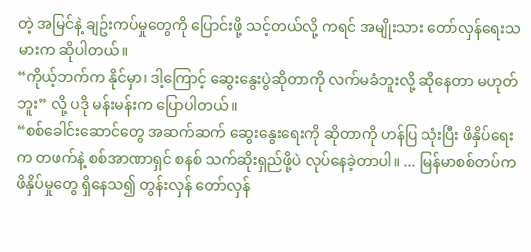တဲ့ အမြင်နဲ့ ချဥ်းကပ်မှုတွေကို ပြောင်းဖို့ သင့်တယ်လို့ ကရင် အမျိုးသား တော်လှန်ရေးသမားက ဆိုပါတယ်။
“ကိုယ့်ဘက်က နိုင်မှာ၊ ဒါ့ကြောင့် ဆွေးနွေးပွဲဆိုတာကို လက်မခံဘူးလို့ ဆိုနေတာ မဟုတ်ဘူး” လို့ ပဒို မန်းမန်းက ပြောပါတယ်။
“စစ်ခေါင်းဆောင်တွေ အဆက်ဆက် ဆွေးနွေးရေးကို ဆိုတာကို ဟန်ပြ သုံးပြီး ဖိနှိပ်ရေးက တဖက်နဲ့ စစ်အာဏာရှင် စနစ် သက်ဆိုးရှည်ဖို့ပဲ လုပ်နေခဲ့တာပါ။ ... မြန်မာစစ်တပ်က ဖိနှိပ်မှုတွေ ရှိနေသ၍ တွန်းလှန် တော်လှန်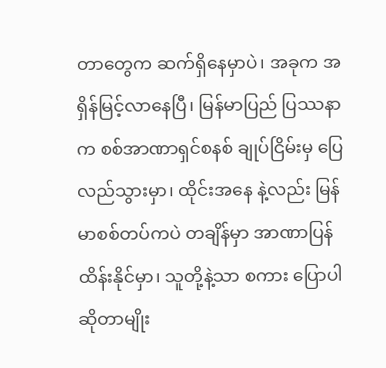တာတွေက ဆက်ရှိနေမှာပဲ၊ အခုက အရှိန်မြင့်လာနေပြီ၊ မြန်မာပြည် ပြဿနာက စစ်အာဏာရှင်စနစ် ချုပ်ငြိမ်းမှ ပြေလည်သွားမှာ၊ ထိုင်းအနေ နဲ့လည်း မြန်မာစစ်တပ်ကပဲ တချိန်မှာ အာဏာပြန်ထိန်းနိုင်မှာ၊ သူတို့နဲ့သာ စကား ပြောပါ ဆိုတာမျိုး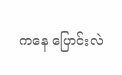ကနေ ပြောင်းလဲ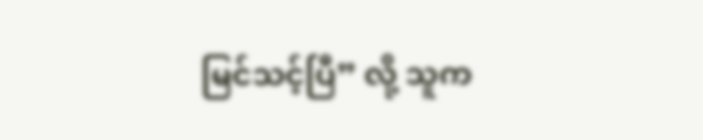မြင်သင့်ပြီ” လို့ သူက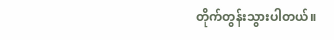တိုက်တွန်းသွားပါတယ်။